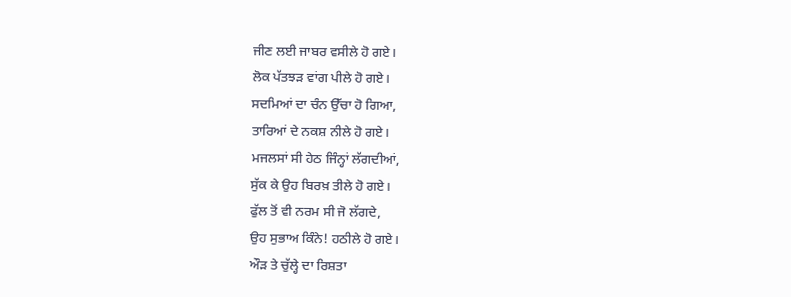ਜੀਣ ਲਈ ਜਾਬਰ ਵਸੀਲੇ ਹੋ ਗਏ।
ਲੋਕ ਪੱਤਝੜ ਵਾਂਗ ਪੀਲੇ ਹੋ ਗਏ।
ਸਦਮਿਆਂ ਦਾ ਚੰਨ ਉੱਚਾ ਹੋ ਗਿਆ,
ਤਾਰਿਆਂ ਦੇ ਨਕਸ਼ ਨੀਲੇ ਹੋ ਗਏ।
ਮਜਲਸਾਂ ਸੀ ਹੇਠ ਜਿੰਨ੍ਹਾਂ ਲੱਗਦੀਆਂ,
ਸੁੱਕ ਕੇ ਉਹ ਬਿਰਖ਼ ਤੀਲੇ ਹੋ ਗਏ।
ਫੁੱਲ ਤੋਂ ਵੀ ਨਰਮ ਸੀ ਜੋ ਲੱਗਦੇ,
ਉਹ ਸੁਭਾਅ ਕਿੰਨੇ! ਹਠੀਲੇ ਹੋ ਗਏ।
ਔੜ ਤੇ ਚੁੱਲ੍ਹੇ ਦਾ ਰਿਸ਼ਤਾ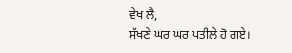ਵੇਖ ਲੈ,
ਸੱਖਣੇ ਘਰ ਘਰ ਪਤੀਲੇ ਹੋ ਗਏ।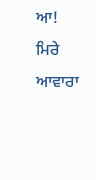ਆ! ਮਿਰੇ ਆਵਾਰਾ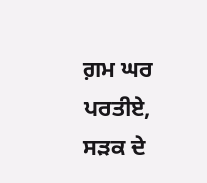ਗ਼ਮ ਘਰ ਪਰਤੀਏ,
ਸੜਕ ਦੇ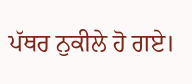ਪੱਥਰ ਨੁਕੀਲੇ ਹੋ ਗਏ।